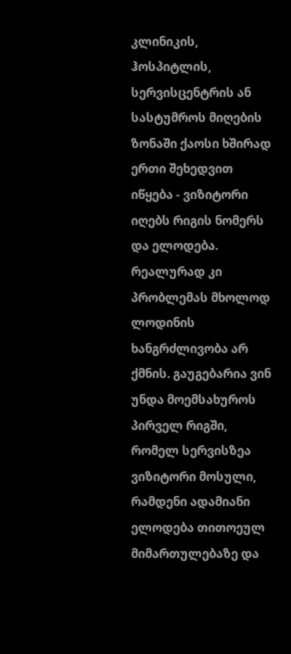კლინიკის, ჰოსპიტლის, სერვისცენტრის ან სასტუმროს მიღების ზონაში ქაოსი ხშირად ერთი შეხედვით იწყება - ვიზიტორი იღებს რიგის ნომერს და ელოდება. რეალურად კი პრობლემას მხოლოდ ლოდინის ხანგრძლივობა არ ქმნის. გაუგებარია ვინ უნდა მოემსახუროს პირველ რიგში, რომელ სერვისზეა ვიზიტორი მოსული, რამდენი ადამიანი ელოდება თითოეულ მიმართულებაზე და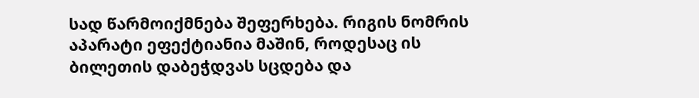სად წარმოიქმნება შეფერხება. რიგის ნომრის აპარატი ეფექტიანია მაშინ, როდესაც ის ბილეთის დაბეჭდვას სცდება და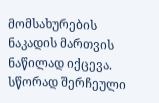მომსახურების ნაკადის მართვის ნაწილად იქცევა.
სწორად შერჩეული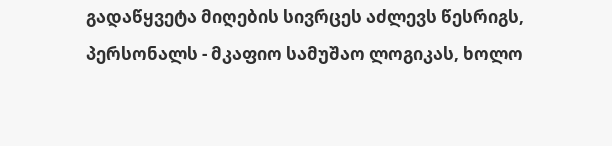გადაწყვეტა მიღების სივრცეს აძლევს წესრიგს, პერსონალს - მკაფიო სამუშაო ლოგიკას, ხოლო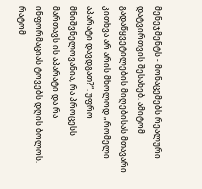მენეჯმენტს - მონაცემებს რეალური დატვირთვის შესახებ. ამიტომ გადაწყვეტილების მიღებისას მთავარი კითხვა არ არის მხოლოდ „რომელი აპარატი დავდგათ?“. უფრო მნიშვნელოვანია, რა პროცესს მართავს ის აპარატი და რა ინფორმაციას ტოვებს დღის ბოლოს.
რატომ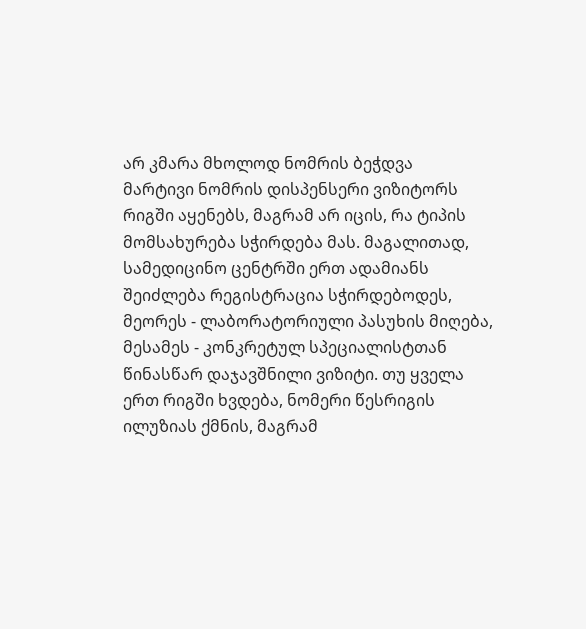არ კმარა მხოლოდ ნომრის ბეჭდვა
მარტივი ნომრის დისპენსერი ვიზიტორს რიგში აყენებს, მაგრამ არ იცის, რა ტიპის მომსახურება სჭირდება მას. მაგალითად, სამედიცინო ცენტრში ერთ ადამიანს შეიძლება რეგისტრაცია სჭირდებოდეს, მეორეს - ლაბორატორიული პასუხის მიღება, მესამეს - კონკრეტულ სპეციალისტთან წინასწარ დაჯავშნილი ვიზიტი. თუ ყველა ერთ რიგში ხვდება, ნომერი წესრიგის ილუზიას ქმნის, მაგრამ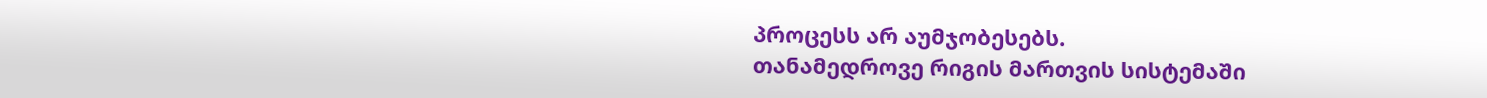პროცესს არ აუმჯობესებს.
თანამედროვე რიგის მართვის სისტემაში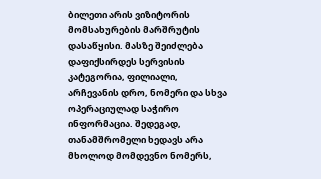ბილეთი არის ვიზიტორის მომსახურების მარშრუტის დასაწყისი. მასზე შეიძლება დაფიქსირდეს სერვისის კატეგორია, ფილიალი, არჩევანის დრო, ნომერი და სხვა ოპერაციულად საჭირო ინფორმაცია. შედეგად, თანამშრომელი ხედავს არა მხოლოდ მომდევნო ნომერს,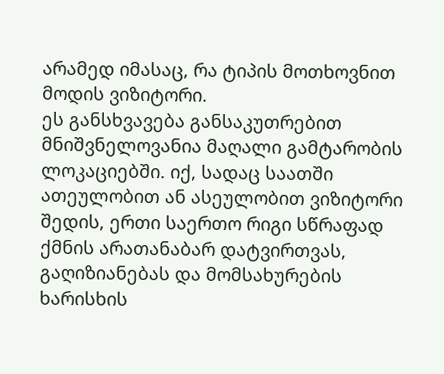არამედ იმასაც, რა ტიპის მოთხოვნით მოდის ვიზიტორი.
ეს განსხვავება განსაკუთრებით მნიშვნელოვანია მაღალი გამტარობის ლოკაციებში. იქ, სადაც საათში ათეულობით ან ასეულობით ვიზიტორი შედის, ერთი საერთო რიგი სწრაფად ქმნის არათანაბარ დატვირთვას, გაღიზიანებას და მომსახურების ხარისხის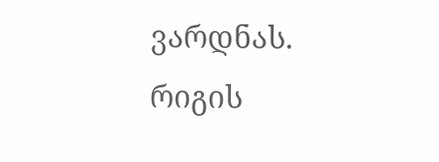ვარდნას.
რიგის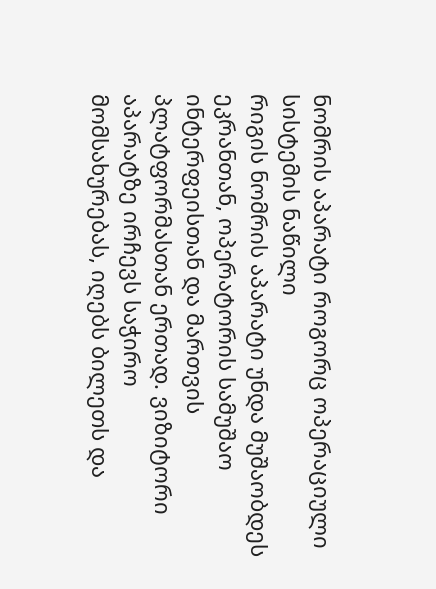ნომრის აპარატი როგორც ოპერაციული სისტემის ნაწილი
რიგის ნომრის აპარატი უნდა მუშაობდეს ეკრანთან, ოპერატორის სამუშაო ინტერფეისთან და მართვის პლატფორმასთან ერთად. ვიზიტორი აპარატზე ირჩევს საჭირო მომსახურებას, იღებს ბილეთს და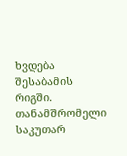ხვდება შესაბამის რიგში. თანამშრომელი საკუთარ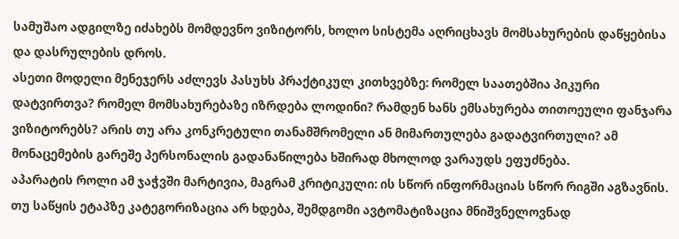სამუშაო ადგილზე იძახებს მომდევნო ვიზიტორს, ხოლო სისტემა აღრიცხავს მომსახურების დაწყებისა და დასრულების დროს.
ასეთი მოდელი მენეჯერს აძლევს პასუხს პრაქტიკულ კითხვებზე: რომელ საათებშია პიკური დატვირთვა? რომელ მომსახურებაზე იზრდება ლოდინი? რამდენ ხანს ემსახურება თითოეული ფანჯარა ვიზიტორებს? არის თუ არა კონკრეტული თანამშრომელი ან მიმართულება გადატვირთული? ამ მონაცემების გარეშე პერსონალის გადანაწილება ხშირად მხოლოდ ვარაუდს ეფუძნება.
აპარატის როლი ამ ჯაჭვში მარტივია, მაგრამ კრიტიკული: ის სწორ ინფორმაციას სწორ რიგში აგზავნის. თუ საწყის ეტაპზე კატეგორიზაცია არ ხდება, შემდგომი ავტომატიზაცია მნიშვნელოვნად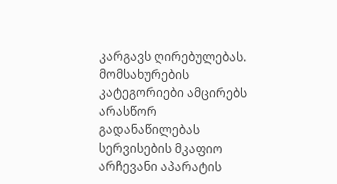კარგავს ღირებულებას.
მომსახურების კატეგორიები ამცირებს არასწორ გადანაწილებას
სერვისების მკაფიო არჩევანი აპარატის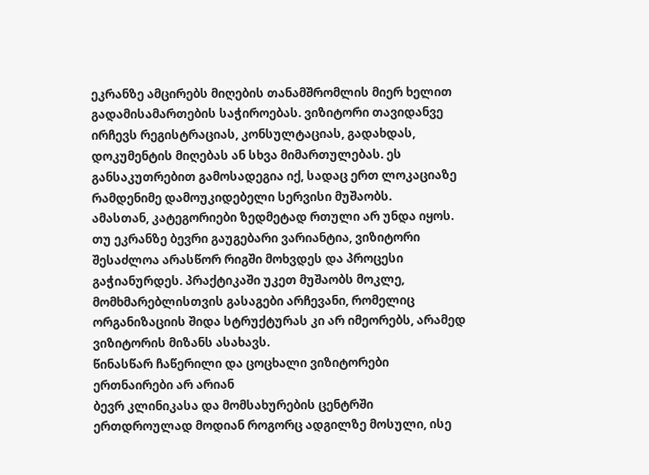ეკრანზე ამცირებს მიღების თანამშრომლის მიერ ხელით გადამისამართების საჭიროებას. ვიზიტორი თავიდანვე ირჩევს რეგისტრაციას, კონსულტაციას, გადახდას, დოკუმენტის მიღებას ან სხვა მიმართულებას. ეს განსაკუთრებით გამოსადეგია იქ, სადაც ერთ ლოკაციაზე რამდენიმე დამოუკიდებელი სერვისი მუშაობს.
ამასთან, კატეგორიები ზედმეტად რთული არ უნდა იყოს. თუ ეკრანზე ბევრი გაუგებარი ვარიანტია, ვიზიტორი შესაძლოა არასწორ რიგში მოხვდეს და პროცესი გაჭიანურდეს. პრაქტიკაში უკეთ მუშაობს მოკლე, მომხმარებლისთვის გასაგები არჩევანი, რომელიც ორგანიზაციის შიდა სტრუქტურას კი არ იმეორებს, არამედ ვიზიტორის მიზანს ასახავს.
წინასწარ ჩაწერილი და ცოცხალი ვიზიტორები ერთნაირები არ არიან
ბევრ კლინიკასა და მომსახურების ცენტრში ერთდროულად მოდიან როგორც ადგილზე მოსული, ისე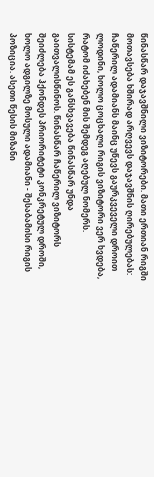წინასწარ დაჯავშნილი ვიზიტორები. მათი ერთიან რიგში მოთავსება ხშირად არღვევს დაჯავშნის ღირებულებას: ჩაწერილ ადამიანს მაინც უწევს გაურკვეველი დროით ლოდინი, ხოლო ცოცხალი რიგის ვიზიტორი ვერ ხვდება, რატომ იძახებენ მის შემდეგ აღებულ ნომერს.
სისტემამ ეს განსხვავება წინასწარ უნდა გაითვალისწინოს. წინასწარ ჩაწერილ ვიზიტორს შეიძლება ჰქონდეს პრიორიტეტი კონკრეტულ დროში, ხოლო ადგილზე მოსული ადამიანი - შესაბამისი რიგის პოზიცია. ასეთი წესის მიზანი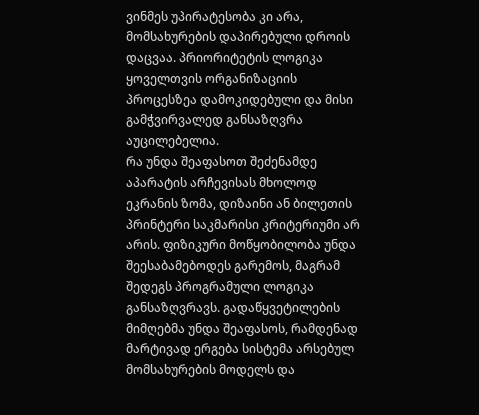ვინმეს უპირატესობა კი არა, მომსახურების დაპირებული დროის დაცვაა. პრიორიტეტის ლოგიკა ყოველთვის ორგანიზაციის პროცესზეა დამოკიდებული და მისი გამჭვირვალედ განსაზღვრა აუცილებელია.
რა უნდა შეაფასოთ შეძენამდე
აპარატის არჩევისას მხოლოდ ეკრანის ზომა, დიზაინი ან ბილეთის პრინტერი საკმარისი კრიტერიუმი არ არის. ფიზიკური მოწყობილობა უნდა შეესაბამებოდეს გარემოს, მაგრამ შედეგს პროგრამული ლოგიკა განსაზღვრავს. გადაწყვეტილების მიმღებმა უნდა შეაფასოს, რამდენად მარტივად ერგება სისტემა არსებულ მომსახურების მოდელს და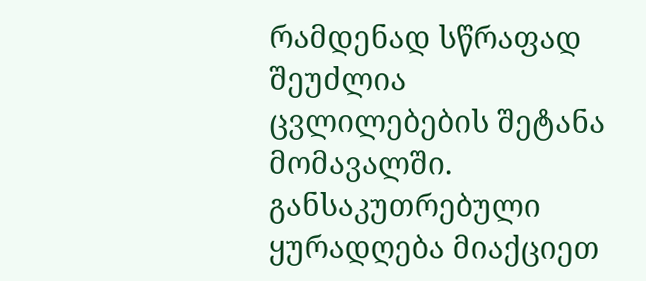რამდენად სწრაფად შეუძლია ცვლილებების შეტანა მომავალში.
განსაკუთრებული ყურადღება მიაქციეთ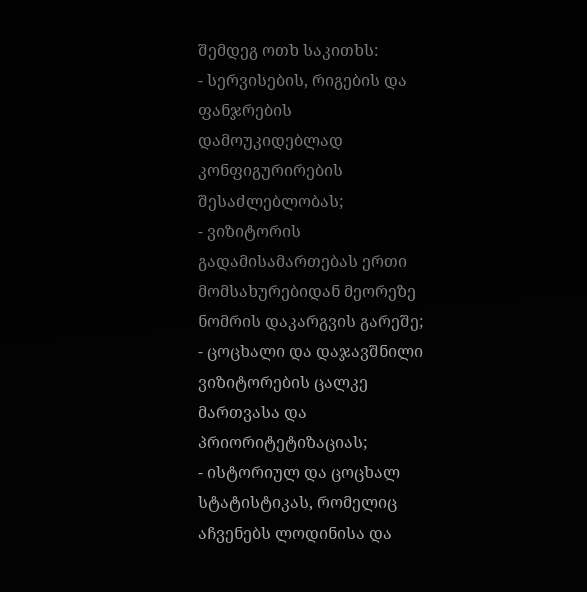შემდეგ ოთხ საკითხს:
- სერვისების, რიგების და ფანჯრების დამოუკიდებლად კონფიგურირების შესაძლებლობას;
- ვიზიტორის გადამისამართებას ერთი მომსახურებიდან მეორეზე ნომრის დაკარგვის გარეშე;
- ცოცხალი და დაჯავშნილი ვიზიტორების ცალკე მართვასა და პრიორიტეტიზაციას;
- ისტორიულ და ცოცხალ სტატისტიკას, რომელიც აჩვენებს ლოდინისა და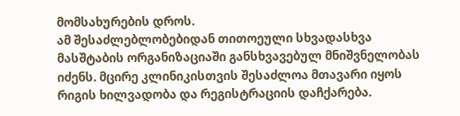მომსახურების დროს.
ამ შესაძლებლობებიდან თითოეული სხვადასხვა მასშტაბის ორგანიზაციაში განსხვავებულ მნიშვნელობას იძენს. მცირე კლინიკისთვის შესაძლოა მთავარი იყოს რიგის ხილვადობა და რეგისტრაციის დაჩქარება.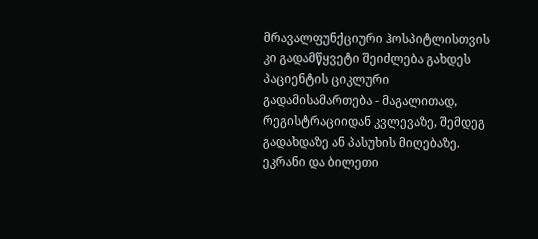მრავალფუნქციური ჰოსპიტლისთვის კი გადამწყვეტი შეიძლება გახდეს პაციენტის ციკლური გადამისამართება - მაგალითად, რეგისტრაციიდან კვლევაზე, შემდეგ გადახდაზე ან პასუხის მიღებაზე.
ეკრანი და ბილეთი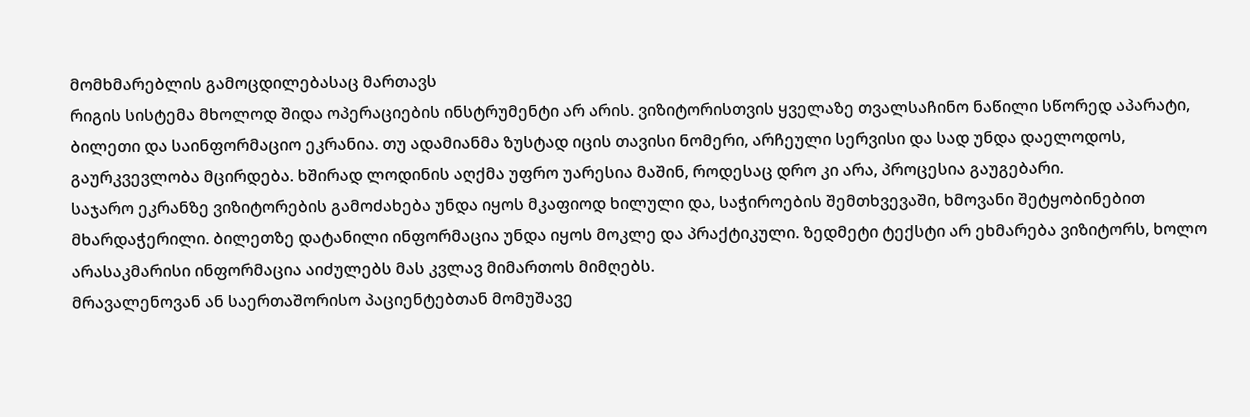მომხმარებლის გამოცდილებასაც მართავს
რიგის სისტემა მხოლოდ შიდა ოპერაციების ინსტრუმენტი არ არის. ვიზიტორისთვის ყველაზე თვალსაჩინო ნაწილი სწორედ აპარატი, ბილეთი და საინფორმაციო ეკრანია. თუ ადამიანმა ზუსტად იცის თავისი ნომერი, არჩეული სერვისი და სად უნდა დაელოდოს, გაურკვევლობა მცირდება. ხშირად ლოდინის აღქმა უფრო უარესია მაშინ, როდესაც დრო კი არა, პროცესია გაუგებარი.
საჯარო ეკრანზე ვიზიტორების გამოძახება უნდა იყოს მკაფიოდ ხილული და, საჭიროების შემთხვევაში, ხმოვანი შეტყობინებით მხარდაჭერილი. ბილეთზე დატანილი ინფორმაცია უნდა იყოს მოკლე და პრაქტიკული. ზედმეტი ტექსტი არ ეხმარება ვიზიტორს, ხოლო არასაკმარისი ინფორმაცია აიძულებს მას კვლავ მიმართოს მიმღებს.
მრავალენოვან ან საერთაშორისო პაციენტებთან მომუშავე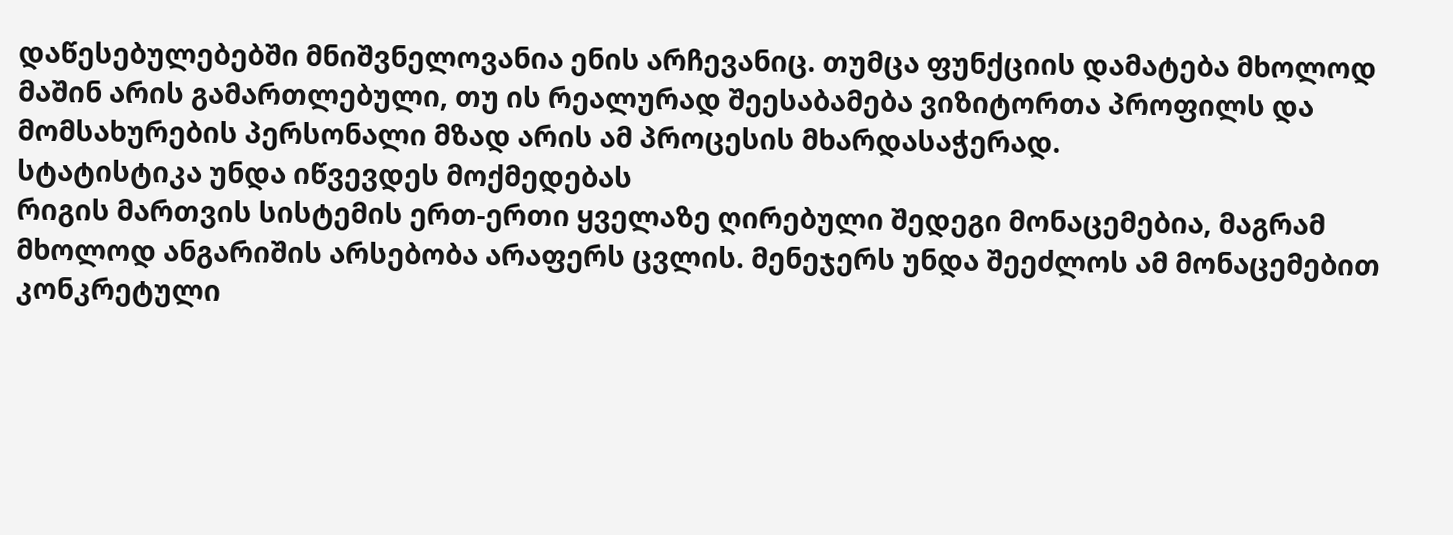დაწესებულებებში მნიშვნელოვანია ენის არჩევანიც. თუმცა ფუნქციის დამატება მხოლოდ მაშინ არის გამართლებული, თუ ის რეალურად შეესაბამება ვიზიტორთა პროფილს და მომსახურების პერსონალი მზად არის ამ პროცესის მხარდასაჭერად.
სტატისტიკა უნდა იწვევდეს მოქმედებას
რიგის მართვის სისტემის ერთ-ერთი ყველაზე ღირებული შედეგი მონაცემებია, მაგრამ მხოლოდ ანგარიშის არსებობა არაფერს ცვლის. მენეჯერს უნდა შეეძლოს ამ მონაცემებით კონკრეტული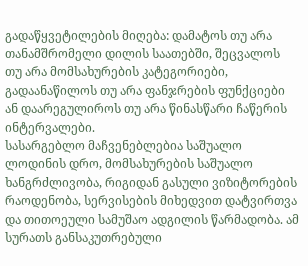გადაწყვეტილების მიღება: დამატოს თუ არა თანამშრომელი დილის საათებში, შეცვალოს თუ არა მომსახურების კატეგორიები, გადაანაწილოს თუ არა ფანჯრების ფუნქციები ან დაარეგულიროს თუ არა წინასწარი ჩაწერის ინტერვალები.
სასარგებლო მაჩვენებლებია საშუალო ლოდინის დრო, მომსახურების საშუალო ხანგრძლივობა, რიგიდან გასული ვიზიტორების რაოდენობა, სერვისების მიხედვით დატვირთვა და თითოეული სამუშაო ადგილის წარმადობა. ამ სურათს განსაკუთრებული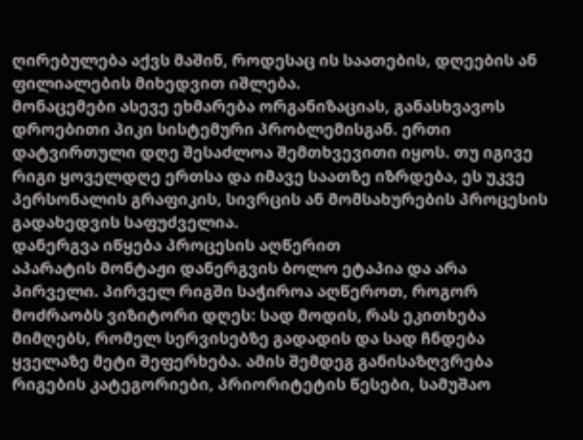ღირებულება აქვს მაშინ, როდესაც ის საათების, დღეების ან ფილიალების მიხედვით იშლება.
მონაცემები ასევე ეხმარება ორგანიზაციას, განასხვავოს დროებითი პიკი სისტემური პრობლემისგან. ერთი დატვირთული დღე შესაძლოა შემთხვევითი იყოს. თუ იგივე რიგი ყოველდღე ერთსა და იმავე საათზე იზრდება, ეს უკვე პერსონალის გრაფიკის, სივრცის ან მომსახურების პროცესის გადახედვის საფუძველია.
დანერგვა იწყება პროცესის აღწერით
აპარატის მონტაჟი დანერგვის ბოლო ეტაპია და არა პირველი. პირველ რიგში საჭიროა აღწეროთ, როგორ მოძრაობს ვიზიტორი დღეს: სად მოდის, რას ეკითხება მიმღებს, რომელ სერვისებზე გადადის და სად ჩნდება ყველაზე მეტი შეფერხება. ამის შემდეგ განისაზღვრება რიგების კატეგორიები, პრიორიტეტის წესები, სამუშაო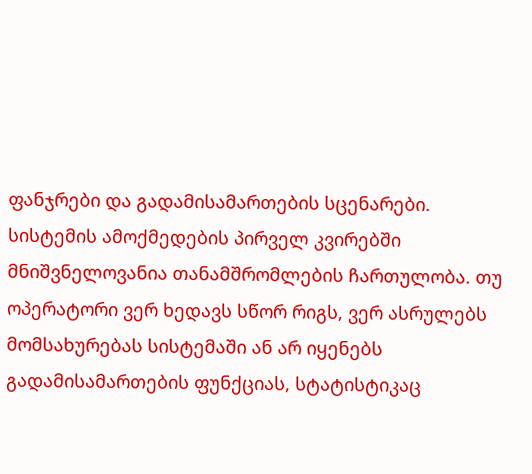ფანჯრები და გადამისამართების სცენარები.
სისტემის ამოქმედების პირველ კვირებში მნიშვნელოვანია თანამშრომლების ჩართულობა. თუ ოპერატორი ვერ ხედავს სწორ რიგს, ვერ ასრულებს მომსახურებას სისტემაში ან არ იყენებს გადამისამართების ფუნქციას, სტატისტიკაც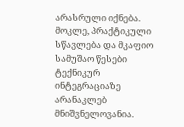არასრული იქნება. მოკლე, პრაქტიკული სწავლება და მკაფიო სამუშაო წესები ტექნიკურ ინტეგრაციაზე არანაკლებ მნიშვნელოვანია.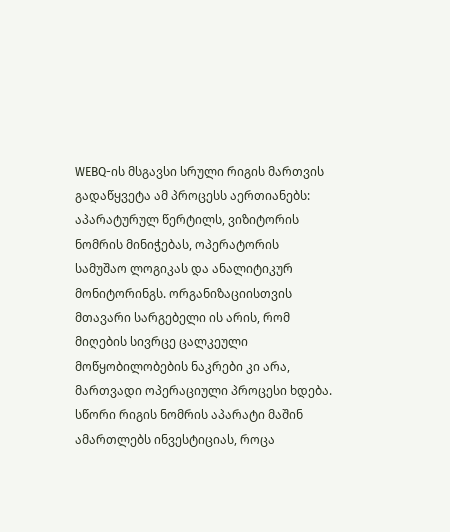WEBQ-ის მსგავსი სრული რიგის მართვის გადაწყვეტა ამ პროცესს აერთიანებს: აპარატურულ წერტილს, ვიზიტორის ნომრის მინიჭებას, ოპერატორის სამუშაო ლოგიკას და ანალიტიკურ მონიტორინგს. ორგანიზაციისთვის მთავარი სარგებელი ის არის, რომ მიღების სივრცე ცალკეული მოწყობილობების ნაკრები კი არა, მართვადი ოპერაციული პროცესი ხდება.
სწორი რიგის ნომრის აპარატი მაშინ ამართლებს ინვესტიციას, როცა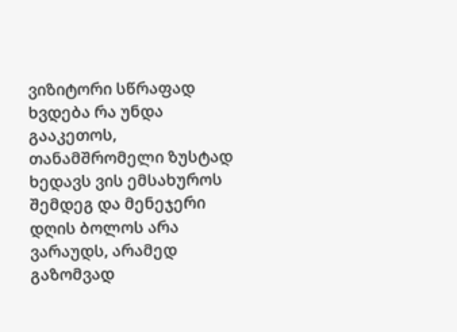ვიზიტორი სწრაფად ხვდება რა უნდა გააკეთოს, თანამშრომელი ზუსტად ხედავს ვის ემსახუროს შემდეგ და მენეჯერი დღის ბოლოს არა ვარაუდს, არამედ გაზომვად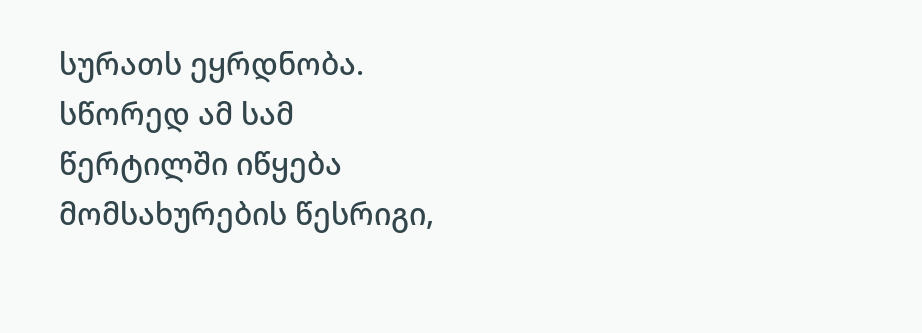სურათს ეყრდნობა. სწორედ ამ სამ წერტილში იწყება მომსახურების წესრიგი,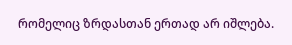რომელიც ზრდასთან ერთად არ იშლება.